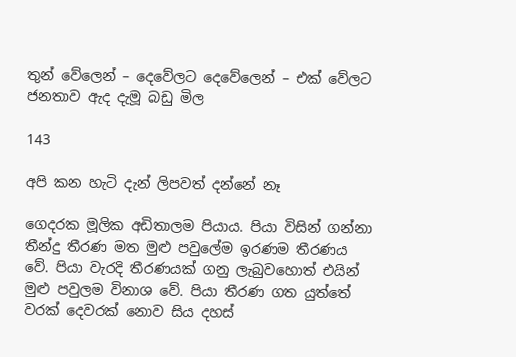තුන් වේලෙන් – දෙවේලට දෙවේලෙන් – එක් වේලට ජනතාව ඇද දැමූ බඩු මිල

143

අපි කන හැටි දැන් ලිපවත් දන්නේ නෑ

ගෙදරක මූලික අඩිතාලම පියාය. පියා විසින් ගන්නා තීන්දු තීරණ මත මුළු පවුලේම ඉරණම තීරණය වේ. පියා වැරදි තීරණයක් ගනු ලැබුවහොත් එයින් මුළු පවුලම විනාශ වේ. පියා තීරණ ගත යුත්තේ වරක් දෙවරක් නොව සිය දහස්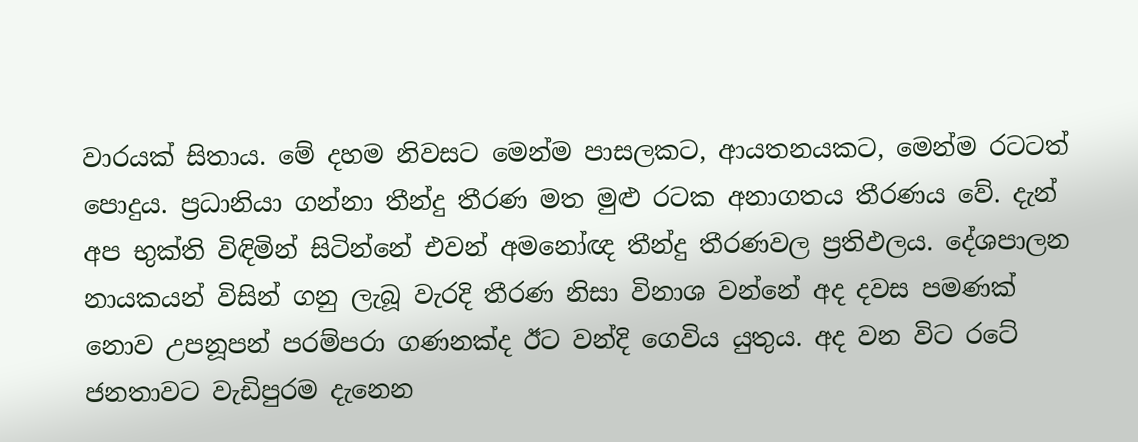වාරයක් සිතාය. මේ දහම නිවසට මෙන්ම පාසලකට, ආයතනයකට, මෙන්ම රටටත් පොදුය. ප්‍රධානියා ගන්නා තීන්දු තීරණ මත මුළු රටක අනාගතය තීරණය වේ. දැන් අප භුක්ති විඳිමින් සිටින්නේ එවන් අමනෝඥ තීන්දු තීරණවල ප්‍රතිඵලය. දේශපාලන නායකයන් විසින් ගනු ලැබූ වැරදි තීරණ නිසා විනාශ වන්නේ අද දවස පමණක් නොව උපනූපන් පරම්පරා ගණනක්ද ඊට වන්දි ගෙවිය යුතුය. අද වන විට රටේ ජනතාවට වැඩිපුරම දැනෙන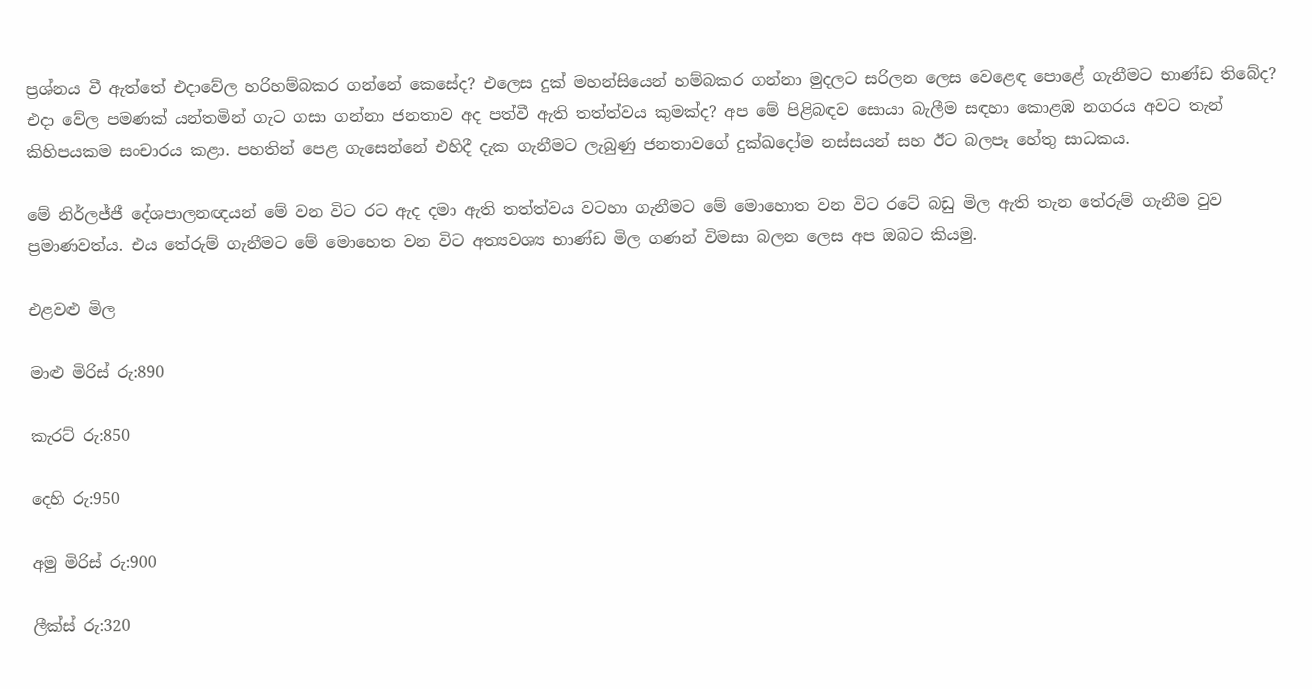ප්‍රශ්නය වී ඇත්තේ එදාවේල හරිහම්බකර ගන්නේ කෙසේද? එලෙස දුක් මහන්සියෙන් හම්බකර ගන්නා මුදලට සරිලන ලෙස වෙළෙඳ පොළේ ගැනීමට භාණ්ඩ තිබේද? එදා වේල පමණක් යන්තමින් ගැට ගසා ගන්නා ජනතාව අද පත්වී ඇති තත්ත්වය කුමක්ද? අප මේ පිළිබඳව සොයා බැලීම සඳහා කොළඹ නගරය අවට තැන් කිහිපයකම සංචාරය කළා. පහතින් පෙළ ගැසෙන්නේ එහිදී දැක ගැනීමට ලැබුණු ජනතාවගේ දුක්ඛදෝම නස්සයන් සහ ඊට බලපෑ හේතු සාධකය.

මේ නිර්ලජ්ජී දේශපාලනඥයන් මේ වන විට රට ඇද දමා ඇති තත්ත්වය වටහා ගැනීමට මේ මොහොත වන විට රටේ බඩු මිල ඇති තැන තේරුම් ගැනීම වුව ප්‍රමාණවත්ය. එය තේරුම් ගැනීමට මේ මොහෙත වන විට අත්‍යවශ්‍ය භාණ්ඩ මිල ගණන් විමසා බලන ලෙස අප ඔබට කියමු.

එළවළු මිල

මාළු මිරිස් රු:890

කැරට් රු:850

දෙහි රු:950

අමු මිරිස් රු:900

ලීක්ස් රු:320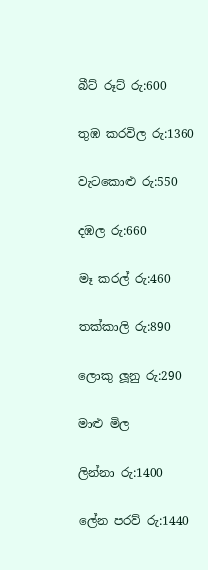බීට් රූට් රු:600

තුඹ කරවිල රු:1360

වැටකොළු රු:550

දඹල රු:660

මෑ කරල් රු:460

තක්කාලි රු:890

ලොකු ලූනු රු:290

මාළු මිල

ලින්නා රු:1400

ලේන පරව් රු:1440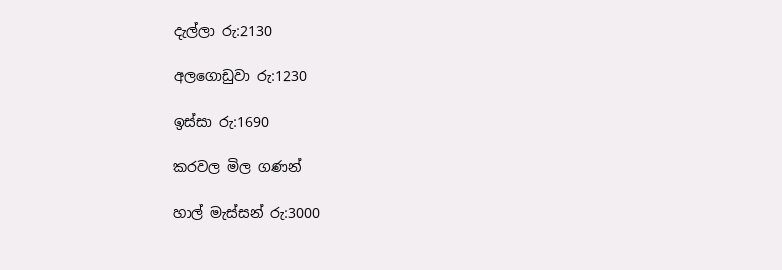දැල්ලා රු:2130

අලගොඩුවා රු:1230

ඉස්සා රු:1690

කරවල මිල ගණන්

හාල් මැස්සන් රු:3000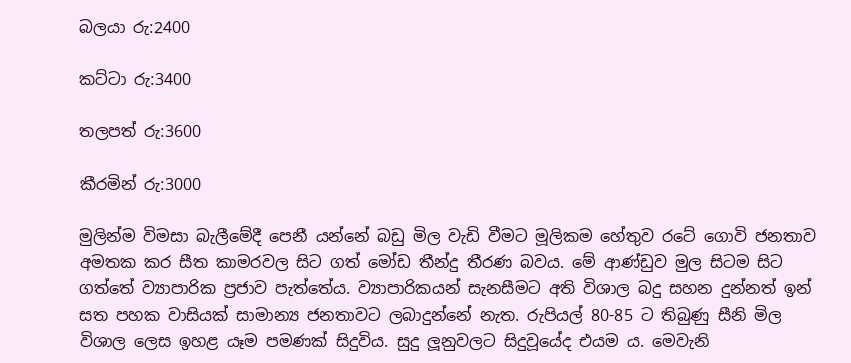බලයා රු:2400

කට්ටා රු:3400

තලපත් රු:3600

කීරමින් රු:3000

මුලින්ම විමසා බැලීමේදී පෙනී යන්නේ බඩු මිල වැඩි වීමට මූලිකම හේතුව රටේ ගොවි ජනතාව අමතක කර සීත කාමරවල සිට ගත් මෝඩ තීන්දු තීරණ බවය. මේ ආණ්ඩුව මුල සිටම සිට ගත්තේ ව්‍යාපාරික ප්‍රජාව පැත්තේය. ව්‍යාපාරිකයන් සැනසීමට අති විශාල බදු සහන දුන්නත් ඉන් සත පහක වාසියක් සාමාන්‍ය ජනතාවට ලබාදුන්නේ නැත. රුපියල් 80-85 ට තිබුණු සීනි මිල විශාල ලෙස ඉහළ යෑම පමණක් සිදුවිය. සුදු ලූනුවලට සිදුවූයේද එයම ය. මෙවැනි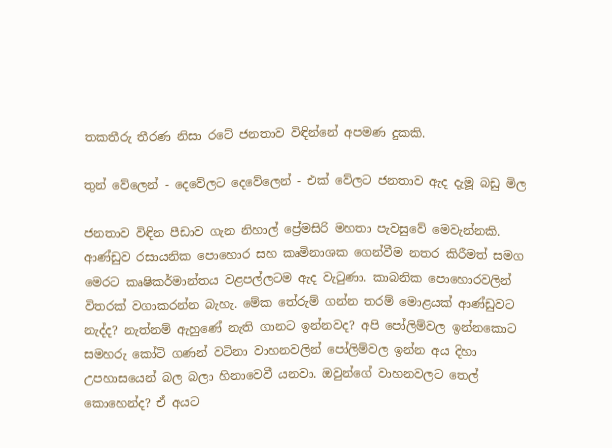තකතීරු තීරණ නිසා රටේ ජනතාව විඳින්නේ අපමණ දුකකි.

තුන් වේලෙන් - දෙවේලට දෙවේලෙන් - එක් වේලට ජනතාව ඇද දැමූ බඩු මිල

ජනතාව විඳින පීඩාව ගැන නිහාල් ප්‍රේමසිරි මහතා පැවසුවේ මෙවැන්නකි. ආණ්ඩුව රසායනික පොහොර සහ කෘමිනාශක ගෙන්වීම නතර කිරීමත් සමග මෙරට කෘෂිකර්මාන්තය වළපල්ලටම ඇද වැටුණා. කාබනික පොහොරවලින් විතරක් වගාකරන්න බැහැ. මේක තේරුම් ගන්න තරම් මොළයක් ආණ්ඩුවට නැද්ද? නැත්නම් ඇහුණේ නැති ගානට ඉන්නවද? අපි පෝලිම්වල ඉන්නකොට සමහරු කෝටි ගණන් වටිනා වාහනවලින් පෝලිම්වල ඉන්න අය දිහා උපහාසයෙන් බල බලා හිනාවෙවී යනවා. ඔවුන්ගේ වාහනවලට තෙල් කොහෙන්ද? ඒ අයට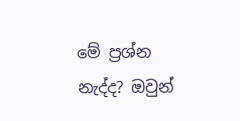මේ ප්‍රශ්න නැද්ද? ඔවුන්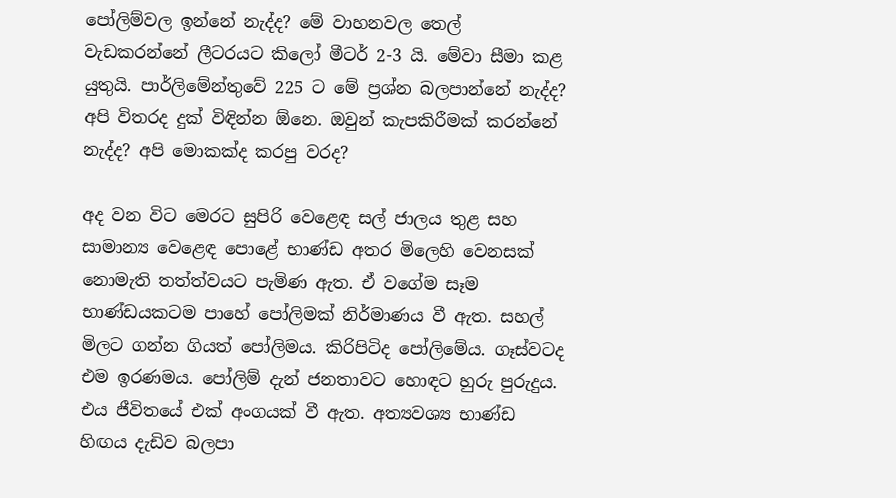පෝලිම්වල ඉන්නේ නැද්ද? මේ වාහනවල තෙල් වැඩකරන්නේ ලීටරයට කිලෝ මීටර් 2-3 යි. මේවා සීමා කළ යුතුයි. පාර්ලිමේන්තුවේ 225 ට මේ ප්‍රශ්න බලපාන්නේ නැද්ද? අපි විතරද දුක් විඳින්න ඕනෙ. ඔවුන් කැපකිරීමක් කරන්නේ නැද්ද? අපි මොකක්ද කරපු වරද?

අද වන විට මෙරට සුපිරි වෙළෙඳ සල් ජාලය තුළ සහ සාමාන්‍ය වෙළෙඳ පොළේ භාණ්ඩ අතර මිලෙහි වෙනසක් නොමැති තත්ත්වයට පැමිණ ඇත. ඒ වගේම සෑම භාණ්ඩයකටම පාහේ පෝලිමක් නිර්මාණය වී ඇත. සහල් මිලට ගන්න ගියත් පෝලිමය. කිරිපිටිද පෝලිමේය. ගෑස්වටද එම ඉරණමය. පෝලිම් දැන් ජනතාවට හොඳට හුරු පුරුදුය. එය ජීවිතයේ එක් අංගයක් වී ඇත. අත්‍යවශ්‍ය භාණ්ඩ හිඟය දැඩිව බලපා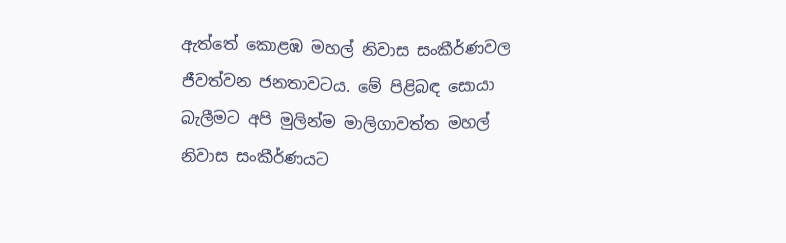ඇත්තේ කොළඹ මහල් නිවාස සංකීර්ණවල ජීවත්වන ජනතාවටය. මේ පිළිබඳ සොයා බැලීමට අපි මුලින්ම මාලිගාවත්ත මහල් නිවාස සංකීර්ණයට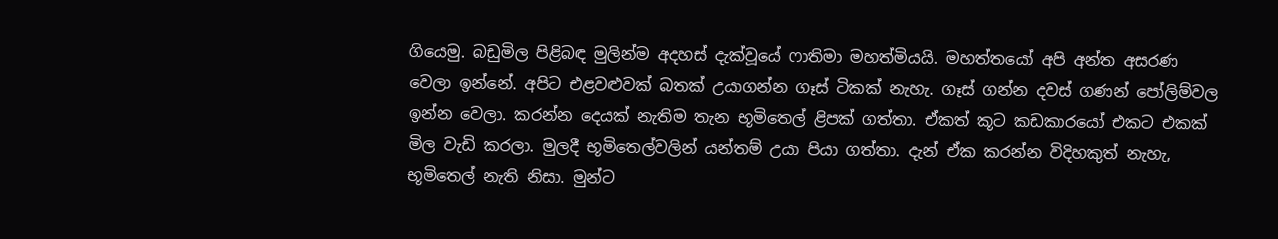ගියෙමු. බඩුමිල පිළිබඳ මුලින්ම අදහස් දැක්වූයේ ෆාතිමා මහත්මියයි. මහත්තයෝ අපි අන්ත අසරණ වෙලා ඉන්නේ. අපිට එළවළුවක් බතක් උයාගන්න ගෑස් ටිකක් නැහැ. ගෑස් ගන්න දවස් ගණන් පෝලිම්වල ඉන්න වෙලා. කරන්න දෙයක් නැතිම තැන භූමිතෙල් ළිපක් ගත්තා. ඒකත් කූට කඩකාරයෝ එකට එකක් මිල වැඩි කරලා. මුලදී භූමිතෙල්වලින් යන්තම් උයා පියා ගත්තා. දැන් ඒක කරන්න විදිහකුත් නැහැ, භූමිතෙල් නැති නිසා. මුන්ට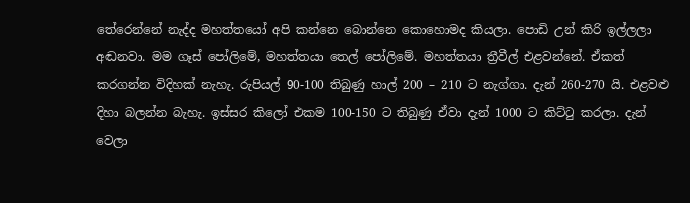තේරෙන්නේ නැද්ද මහත්තයෝ අපි කන්නෙ බොන්නෙ කොහොමද කියලා. පොඩි උන් කිරි ඉල්ලලා අඬනවා. මම ගෑස් පෝලිමේ, මහත්තයා තෙල් පෝලිමේ. මහත්තයා ත්‍රීවීල් එළවන්නේ. ඒකත් කරගන්න විදිහක් නැහැ. රුපියල් 90-100 තිබුණු හාල් 200 – 210 ට නැග්ගා. දැන් 260-270 යි. එළවළු දිහා බලන්න බැහැ. ඉස්සර කිලෝ එකම 100-150 ට තිබුණු ඒවා දැන් 1000 ට කිට්ටු කරලා. දැන් වෙලා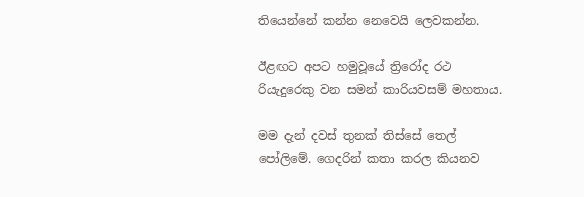තියෙන්නේ කන්න නෙවෙයි ලෙවකන්න.

ඊළඟට අපට හමුවූයේ ත්‍රිරෝද රථ රියැදුරෙකු වන සමන් කාරියවසම් මහතාය.

මම දැන් දවස් තුනක් තිස්සේ තෙල් පෝලිමේ. ගෙදරින් කතා කරල කියනව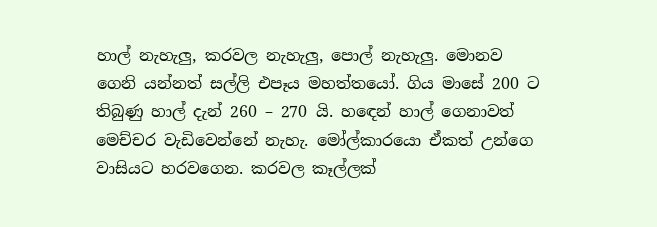හාල් නැහැලු, කරවල නැහැලු, පොල් නැහැලු. මොනව ගෙනි යන්නත් සල්ලි එපෑය මහත්තයෝ. ගිය මාසේ 200 ට තිබුණු හාල් දැන් 260 – 270 යි. හඳෙන් හාල් ගෙනාවත් මෙච්චර වැඩිවෙන්නේ නැහැ. මෝල්කාරයො ඒකත් උන්ගෙ වාසියට හරවගෙන. කරවල කෑල්ලක්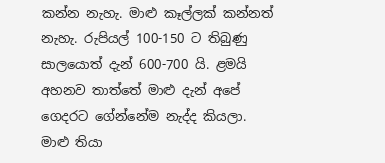කන්න නැහැ. මාළු කෑල්ලක් කන්නත් නැහැ. රුපියල් 100-150 ට තිබුණු සාලයොත් දැන් 600-700 යි. ළමයි අහනව තාත්තේ මාළු දැන් අපේ ගෙදරට ගේන්නේම නැද්ද කියලා. මාළු තියා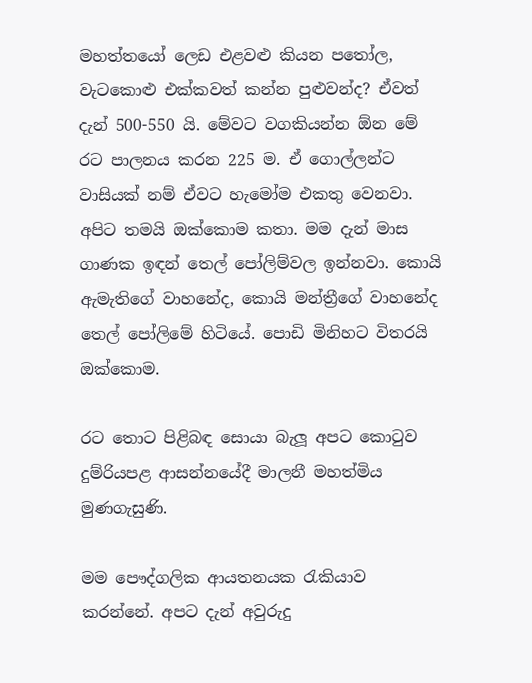මහත්තයෝ ලෙඩ එළවළු කියන පතෝල, වැටකොළු එක්කවත් කන්න පුළුවන්ද? ඒවත් දැන් 500-550 යි. මේවට වගකියන්න ඕන මේ රට පාලනය කරන 225 ම. ඒ ගොල්ලන්ට වාසියක් නම් ඒවට හැමෝම එකතු වෙනවා. අපිට තමයි ඔක්කොම කතා. මම දැන් මාස ගාණක ඉඳන් තෙල් පෝලිම්වල ඉන්නවා. කොයි ඇමැතිගේ වාහනේද, කොයි මන්ත්‍රීගේ වාහනේද තෙල් පෝලිමේ හිටියේ. පොඩි මිනිහට විතරයි ඔක්කොම.

රට තොට පිළිබඳ සොයා බැලූ අපට කොටුව දුම්රියපළ ආසන්නයේදී මාලනී මහත්මිය මුණගැසුණි.

මම පෞද්ගලික ආයතනයක රැකියාව කරන්නේ. අපට දැන් අවුරුදු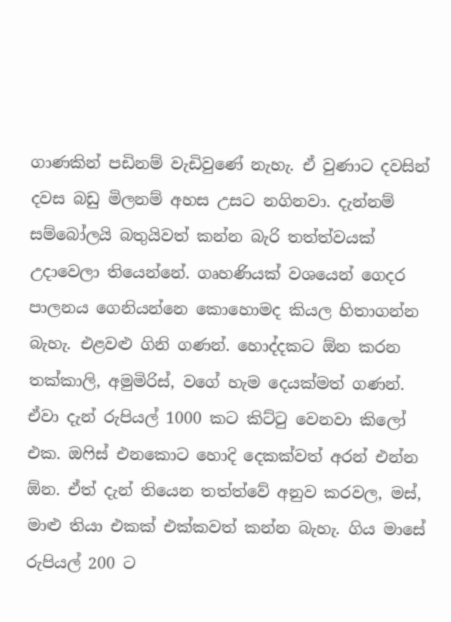ගාණකින් පඩිනම් වැඩිවුණේ නැහැ. ඒ වුණාට දවසින් දවස බඩු මිලනම් අහස උසට නගිනවා. දැන්නම් සම්බෝලයි බතුයිවත් කන්න බැරි තත්ත්වයක් උදාවෙලා තියෙන්නේ. ගෘහණියක් වශයෙන් ගෙදර පාලනය ගෙනියන්නෙ කොහොමද කියල හිතාගන්න බැහැ. එළවළු ගිනි ගණන්. හොද්දකට ඕන කරන තක්කාලි, අමුමිරිස්, වගේ හැම දෙයක්මත් ගණන්. ඒවා දැන් රුපියල් 1000 කට කිට්ටු වෙනවා කිලෝ එක. ඔෆිස් එනකොට හොදි දෙකක්වත් අරන් එන්න ඕන. ඒත් දැන් තියෙන තත්ත්වේ අනුව කරවල, මස්, මාළු තියා එකක් එක්කවත් කන්න බැහැ. ගිය මාසේ රුපියල් 200 ට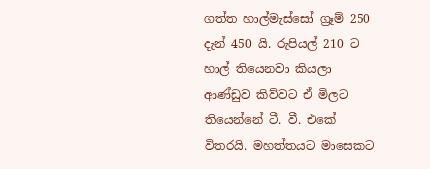ගත්ත හාල්මැස්සෝ ග්‍රෑම් 250 දැන් 450 යි. රුපියල් 210 ට හාල් තියෙනවා කියලා ආණ්ඩුව කිව්වට ඒ මිලට තියෙන්නේ ටී. වී. එකේ විතරයි. මහත්තයට මාසෙකට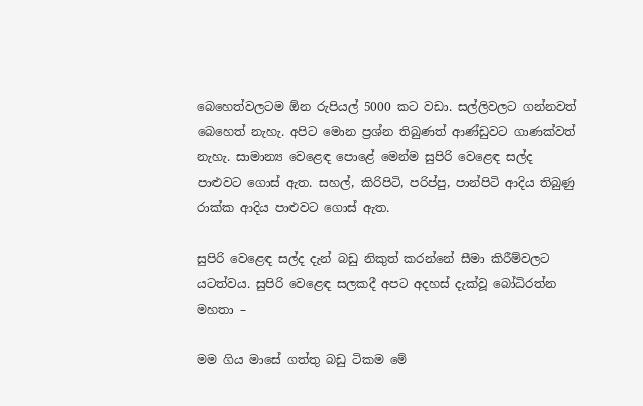බෙහෙත්වලටම ඕන රුපියල් 5000 කට වඩා. සල්ලිවලට ගන්නවත් බෙහෙත් නැහැ. අපිට මොන ප්‍රශ්න තිබුණත් ආණ්ඩුවට ගාණක්වත් නැහැ. සාමාන්‍ය වෙළෙඳ පොළේ මෙන්ම සුපිරි වෙළෙඳ සල්ද පාළුවට ගොස් ඇත. සහල්, කිරිපිටි, පරිප්පු, පාන්පිටි ආදිය තිබුණු රාක්ක ආදිය පාළුවට ගොස් ඇත.

සුපිරි වෙළෙඳ සල්ද දැන් බඩු නිකුත් කරන්නේ සීමා කිරීම්වලට යටත්වය. සුපිරි වෙළෙඳ සලකදී අපට අදහස් දැක්වූ බෝධිරත්න මහතා –

මම ගිය මාසේ ගත්තු බඩු ටිකම මේ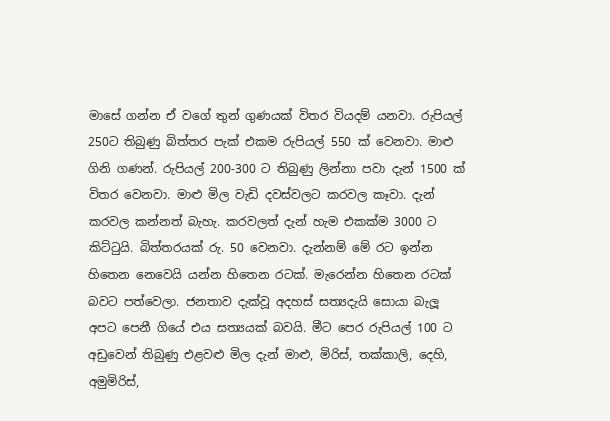මාසේ ගන්න ඒ වගේ තුන් ගුණයක් විතර වියදම් යනවා. රුපියල් 250ට තිබුණු බිත්තර පැක් එකම රුපියල් 550 ක් වෙනවා. මාළු ගිනි ගණන්. රුපියල් 200-300 ට තිබුණු ලින්නා පවා දැන් 1500 ක් විතර වෙනවා. මාළු මිල වැඩි දවස්වලට කරවල කෑවා. දැන් කරවල කන්නත් බැහැ. කරවලත් දැන් හැම එකක්ම 3000 ට කිට්ටුයි. බිත්තරයක් රු. 50 වෙනවා. දැන්නම් මේ රට ඉන්න හිතෙන නෙවෙයි යන්න හිතෙන රටක්. මැරෙන්න හිතෙන රටක් බවට පත්වෙලා. ජනතාව දැක්වූ අදහස් සත්‍යදැයි සොයා බැලූ අපට පෙනී ගියේ එය සත්‍යයක් බවයි. මීට පෙර රුපියල් 100 ට අඩුවෙන් තිබුණු එළවළු මිල දැන් මාළු, මිරිස්, තක්කාලි, දෙහි, අමුමිරිස්,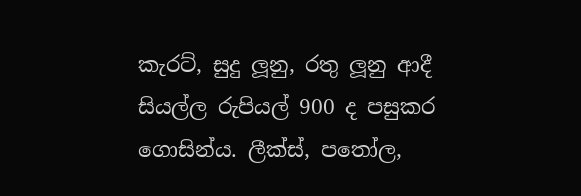කැරට්, සුදු ලූනු, රතු ලූනු ආදී සියල්ල රුපියල් 900 ද පසුකර ගොසින්ය. ලීක්ස්, පතෝල,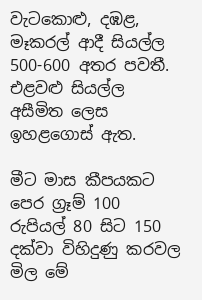වැටකොළු, දඹළ, මෑකරල් ආදී සියල්ල 500-600 අතර පවතී. එළවළු සියල්ල අසීමිත ලෙස ඉහළගොස් ඇත.

මීට මාස කීපයකට පෙර ග්‍රෑම් 100 රුපියල් 80 සිට 150 දක්වා විහිදුණු කරවල මිල මේ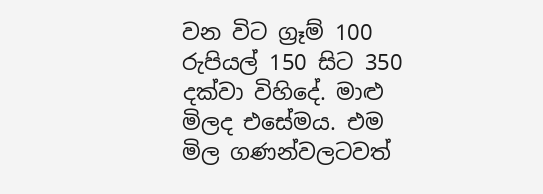වන විට ග්‍රෑම් 100 රුපියල් 150 සිට 350 දක්වා විහිදේ. මාළු මිලද එසේමය. එම මිල ගණන්වලටවත්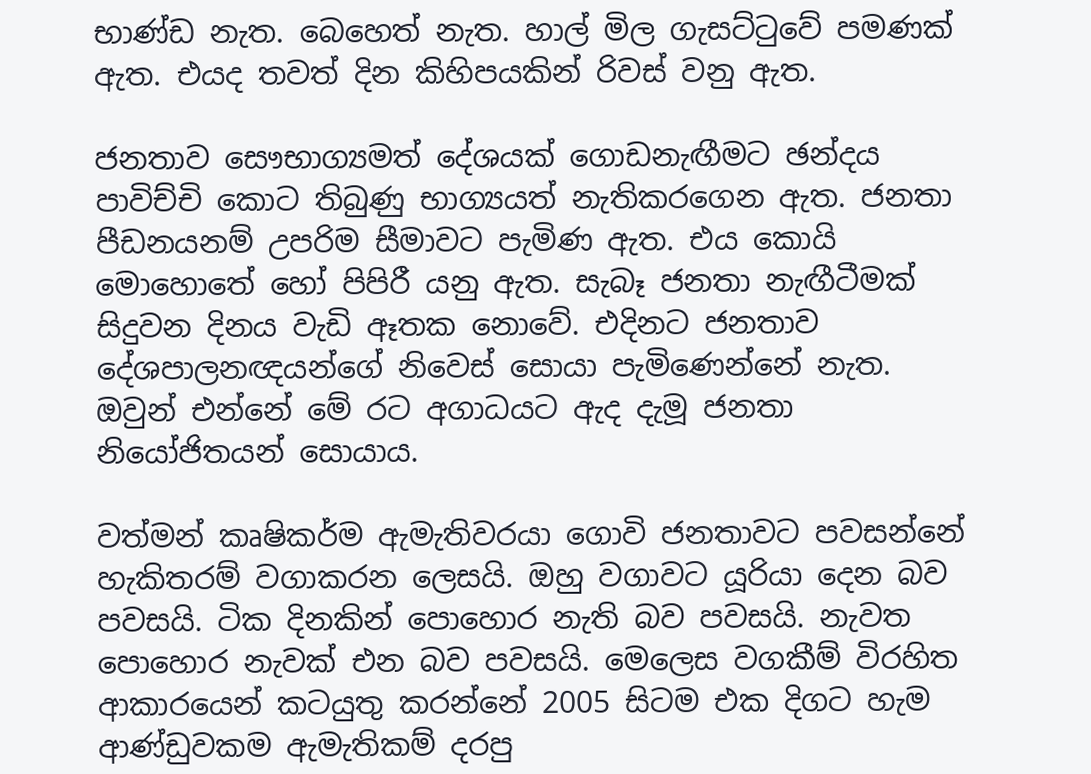භාණ්ඩ නැත. බෙහෙත් නැත. හාල් මිල ගැසට්ටුවේ පමණක් ඇත. එයද තවත් දින කිහිපයකින් රිවස් වනු ඇත.

ජනතාව සෞභාග්‍යමත් දේශයක් ගොඩනැඟීමට ඡන්දය පාවිච්චි කොට තිබුණු භාග්‍යයත් නැතිකරගෙන ඇත. ජනතා පීඩනයනම් උපරිම සීමාවට පැමිණ ඇත. එය කොයි මොහොතේ හෝ පිපිරී යනු ඇත. සැබෑ ජනතා නැඟීටීමක් සිදුවන දිනය වැඩි ඈතක නොවේ. එදිනට ජනතාව දේශපාලනඥයන්ගේ නිවෙස් සොයා පැමිණෙන්නේ නැත. ඔවුන් එන්නේ මේ රට අගාධයට ඇද දැමූ ජනතා නියෝජිතයන් සොයාය.

වත්මන් කෘෂිකර්ම ඇමැතිවරයා ගොවි ජනතාවට පවසන්නේ හැකිතරම් වගාකරන ලෙසයි. ඔහු වගාවට යූරියා දෙන බව පවසයි. ටික දිනකින් පොහොර නැති බව පවසයි. නැවත පොහොර නැවක් එන බව පවසයි. මෙලෙස වගකීම් විරහිත ආකාරයෙන් කටයුතු කරන්නේ 2005 සිටම එක දිගට හැම ආණ්ඩුවකම ඇමැතිකම් දරපු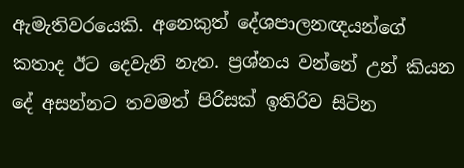ඇමැතිවරයෙකි. අනෙකුත් දේශපාලනඥයන්ගේ කතාද ඊට දෙවැනි නැත. ප්‍රශ්නය වන්නේ උන් කියන දේ අසන්නට තවමත් පිරිසක් ඉතිරිව සිටින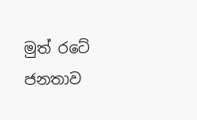මුත් රටේ ජනතාව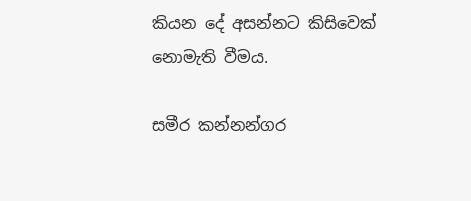කියන දේ අසන්නට කිසිවෙක් නොමැති වීමය.

සමීර කන්නන්ගර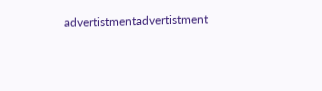advertistmentadvertistment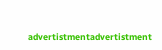advertistmentadvertistment